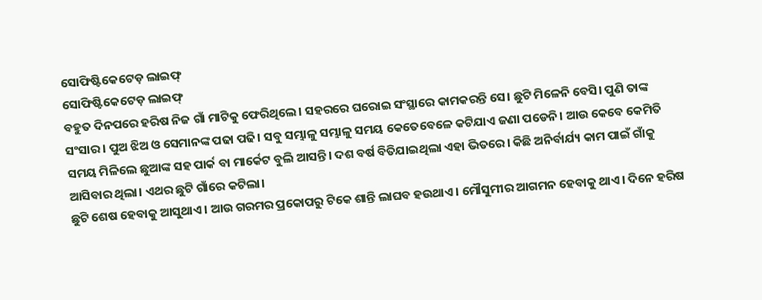ସୋଫିଷ୍ଟିକେଟେଡ଼ ଲାଇଫ୍
ସୋଫିଷ୍ଟିକେଟେଡ଼ ଲାଇଫ୍
ବହୁତ ଦିନପରେ ହରିଷ ନିଜ ଗାଁ ମାଟିକୁ ଫେରିଥିଲେ। ସହରରେ ଘରୋଇ ସଂସ୍ଥାରେ କାମକରନ୍ତି ସେ। ଛୁଟି ମିଳେନି ବେସି। ପୁଣି ତାଙ୍କ ସଂସାର। ପୁଅ ଝିଅ ଓ ସେମାନଙ୍କ ପଢା ପଢି। ସବୁ ସମ୍ଭାଳୁ ସମ୍ଭାଳୁ ସମୟ କେତେବେଳେ କଟିଯାଏ ଜଣା ପଡେନି। ଆଉ କେବେ କେମିତି ସମୟ ମିଳିଲେ ଛୁଆଙ୍କ ସହ ପାର୍କ ବା ମାର୍କେଟ ବୁଲି ଆସନ୍ତି। ଦଶ ବର୍ଷ ବିତିଯାଇଥିଲା ଏହା ଭିତରେ। କିଛି ଅନିର୍ବାର୍ଯ୍ୟ କାମ ପାଇଁ ଗାଁକୁ ଆସିବାର ଥିଲା। ଏଥର ଛୁଟି ଗାଁରେ କଟିଲା।
ଛୁଟି ଶେଷ ହେବାକୁ ଆସୁଥାଏ। ଆଉ ଗରମର ପ୍ରକୋପରୁ ଟିକେ ଶାନ୍ତି ଲାଘବ ହଉଥାଏ। ମୌସୁମୀର ଆଗମନ ହେବାକୁ ଥାଏ। ଦିନେ ହରିଷ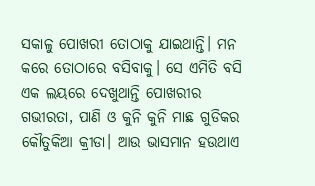ସକାଳୁ ପୋଖରୀ ତୋଠାକୁ ଯାଇଥାନ୍ତି। ମନ କରେ ତୋଠାରେ ବସିବାକୁ। ସେ ଏମିତି ବସି ଏକ ଲୟରେ ଦେଖୁଥାନ୍ତି ପୋଖରୀର ଗଭୀରତା, ପାଣି ଓ କୁନି କୁନି ମାଛ ଗୁଡିକର କୌତୁକିଆ କ୍ରୀଡା। ଆଉ ଭାସମାନ ହଉଥାଏ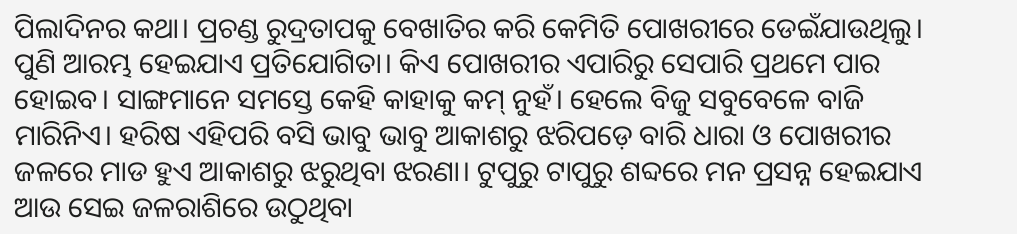ପିଲାଦିନର କଥା। ପ୍ରଚଣ୍ଡ ରୁଦ୍ରତାପକୁ ବେଖାତିର କରି କେମିତି ପୋଖରୀରେ ଡେଇଁଯାଉଥିଲୁ। ପୁଣି ଆରମ୍ଭ ହେଇଯାଏ ପ୍ରତିଯୋଗିତା। କିଏ ପୋଖରୀର ଏପାରିରୁ ସେପାରି ପ୍ରଥମେ ପାର ହୋଇବ। ସାଙ୍ଗମାନେ ସମସ୍ତେ କେହି କାହାକୁ କମ୍ ନୁହଁ। ହେଲେ ବିଜୁ ସବୁବେଳେ ବାଜି ମାରିନିଏ। ହରିଷ ଏହିପରି ବସି ଭାବୁ ଭାବୁ ଆକାଶରୁ ଝରିପଡ଼େ ବାରି ଧାରା ଓ ପୋଖରୀର ଜଳରେ ମାଡ ହୁଏ ଆକାଶରୁ ଝରୁଥିବା ଝରଣା। ଟୁପୁରୁ ଟାପୁରୁ ଶବ୍ଦରେ ମନ ପ୍ରସନ୍ନ ହେଇଯାଏ ଆଉ ସେଇ ଜଳରାଶିରେ ଉଠୁଥିବା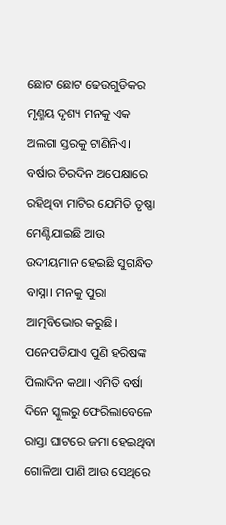ଛୋଟ ଛୋଟ ଢେଉଗୁଡିକର ମୃଣ୍ମୟ ଦୃଶ୍ୟ ମନକୁ ଏକ ଅଲଗା ସ୍ତରକୁ ଟାଣିନିଏ। ବର୍ଷାର ଚିରଦିନ ଅପେକ୍ଷାରେ ରହିଥିବା ମାଟିର ଯେମିତି ତୃଷ୍ଣା ମେଣ୍ଟିଯାଇଛି ଆଉ ଉଦୀୟମାନ ହେଇଛି ସୁଗନ୍ଧିତ ବାସ୍ନା। ମନକୁ ପୁରା ଆତ୍ମବିଭୋର କରୁଛି। ପନେପଡିଯାଏ ପୁଣି ହରିଷଙ୍କ ପିଲାଦିନ କଥା। ଏମିତି ବର୍ଷା ଦିନେ ସ୍କୁଲରୁ ଫେରିଲାବେଳେ ରାସ୍ତା ଘାଟରେ ଜମା ହେଇଥିବା ଗୋଳିଆ ପାଣି ଆଉ ସେଥିରେ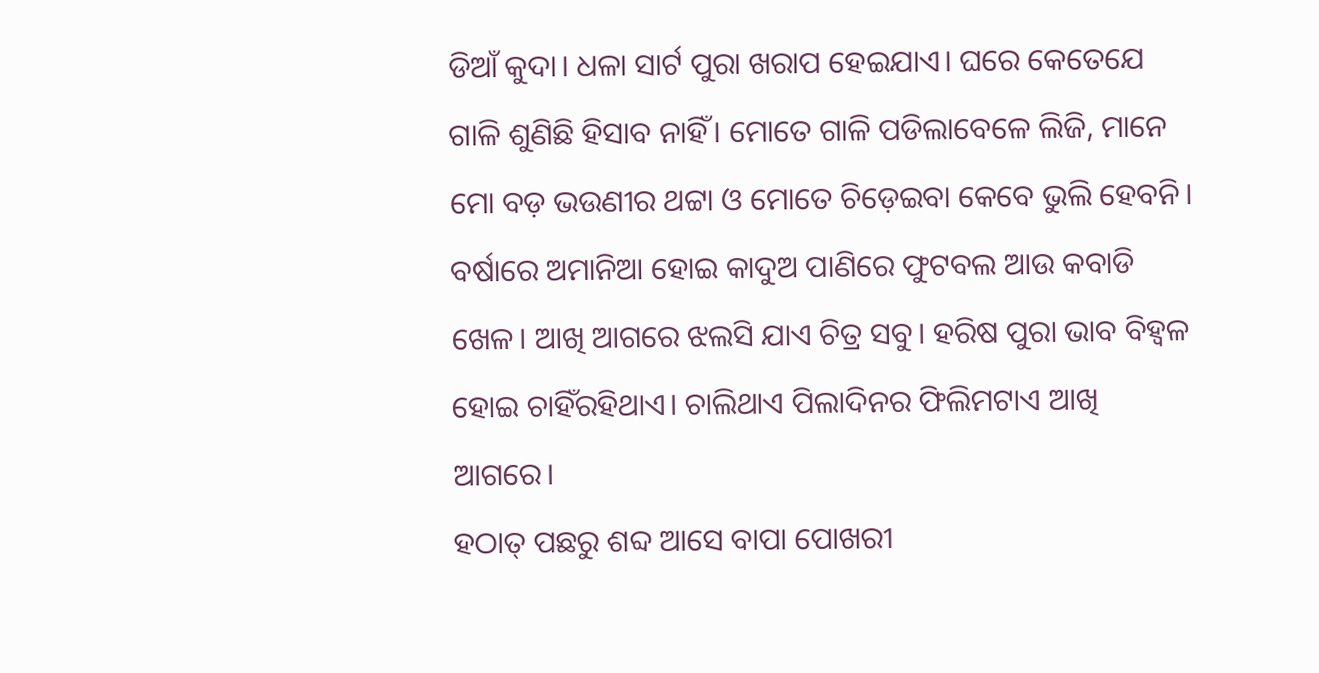ଡିଆଁ କୁଦା। ଧଳା ସାର୍ଟ ପୁରା ଖରାପ ହେଇଯାଏ। ଘରେ କେତେଯେ ଗାଳି ଶୁଣିଛି ହିସାବ ନାହିଁ। ମୋତେ ଗାଳି ପଡିଲାବେଳେ ଲିଜି, ମାନେ ମୋ ବଡ଼ ଭଉଣୀର ଥଟ୍ଟା ଓ ମୋତେ ଚିଡ଼େଇବା କେବେ ଭୁଲି ହେବନି। ବର୍ଷାରେ ଅମାନିଆ ହୋଇ କାଦୁଅ ପାଣିରେ ଫୁଟବଲ ଆଉ କବାଡି ଖେଳ। ଆଖି ଆଗରେ ଝଲସି ଯାଏ ଚିତ୍ର ସବୁ। ହରିଷ ପୁରା ଭାବ ବିହ୍ଵଳ ହୋଇ ଚାହିଁରହିଥାଏ। ଚାଲିଥାଏ ପିଲାଦିନର ଫିଲିମଟାଏ ଆଖି ଆଗରେ।
ହଠାତ୍ ପଛରୁ ଶବ୍ଦ ଆସେ ବାପା ପୋଖରୀ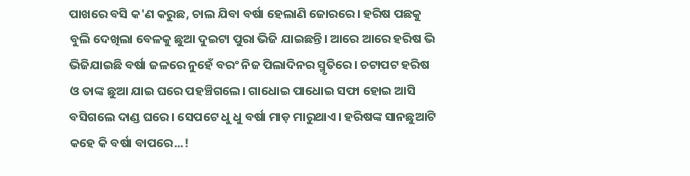ପାଖରେ ବସି କ'ଣ କରୁଛ, ଚାଲ ଯିବା ବର୍ଷା ହେଲାଣି ଜୋରରେ। ହରିଷ ପଛକୁ ବୁଲି ଦେଖିଲା ବେଳକୁ ଛୁଆ ଦୁଇଟା ପୁରା ଭିଜି ଯାଇଛନ୍ତି। ଆରେ ଆରେ ହରିଷ ଭି ଭିଜିଯାଇଛି ବର୍ଷା ଜଳରେ ନୁହେଁ ବରଂ ନିଜ ପିଲାଦିନର ସ୍ମୃତିରେ। ଚଟାପଟ ହରିଷ ଓ ତାଙ୍କ ଛୁଆ ଯାଇ ଘରେ ପହଞ୍ଚିଗଲେ। ଗାଧୋଇ ପାଧୋଇ ସଫା ହୋଇ ଆସି ବସିଗଲେ ଦାଣ୍ଡ ଘରେ। ସେପଟେ ଧୁ ଧୁ ବର୍ଷା ମାଡ଼ ମାରୁଥାଏ। ହରିଷଙ୍କ ସାନଛୁଆଟି କହେ କି ବର୍ଷା ବାପରେ...!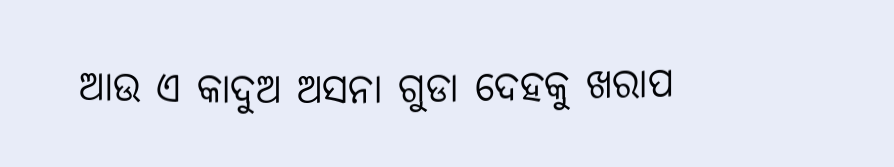ଆଉ ଏ କାଦୁଅ ଅସନା ଗୁଡା ଦେହକୁ ଖରାପ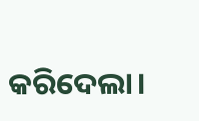କରିଦେଲା।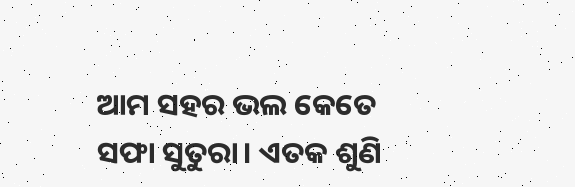ଆମ ସହର ଭଲ କେତେ ସଫା ସୁତୁରା। ଏତକ ଶୁଣି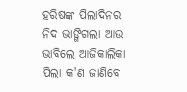ହରିଷଙ୍କ ପିଲାଦିନର ନିଦ ଭାଙ୍ଗିଗଲା ଆଉ ଭାବିଲେ ଆଜିକାଲିକା ପିଲା କ'ଣ ଜାଣିବେ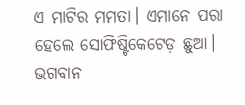ଏ ମାଟିର ମମତା। ଏମାନେ ପରା ହେଲେ ସୋଫିଷ୍ଟିକେଟେଡ଼ ଛୁଆ। ଭଗବାନ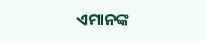ଏମାନଙ୍କ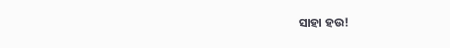ସାହା ହଉ!